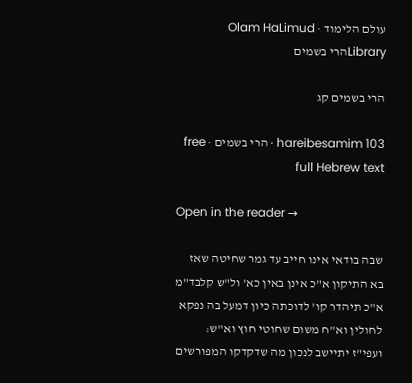עולם הלימוד · Olam HaLimud
Libraryהרי בשמים

הרי בשמים קג

hareibesamim 103 · הרי בשמים · free full Hebrew text

Open in the reader →

שבה בודאי אינו חייב עד גמר שחיטה שאז בא התיקון א"כ אינן באין כא' ול"ש קלבד"מ א"כ תיהדר קו' לדוכתה כיון דמעל בה נפקא לחולין וא"ח משום שחוטי חוץ וא"ש: ועפי"ז יתיישב לנכון מה שדקדקו המפורשים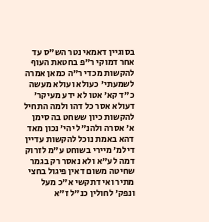בסוגיין דאמאי נטר הש"ס עד אחר דמוקי ר"פ בחטאת העוף להקשות מכדי ר"ה כמאן אמרה לשמעתי' כעולא ועולא מעשה כ"ד קא' אטו לא ידע מעיקר' דעולא אסר כל דהו ולמה התחיל להקשות כיון ששחט בה סימן א' אסרה ולהנ"ל יהי' נכון מאד דהא באמת נוכל להקשות עדיין דילמ' מיירי בשוחט ע"מ לזרוק דמה לע"א ולא נאסר רק בגמר שחיטה משום דאין פיגול בחצי מתיר ואי דתקשי א"כ מעל ונפק' לחולין כנ"ל ז"א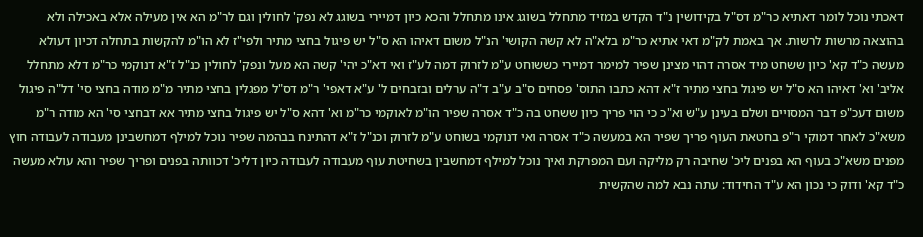דאכתי נוכל לומר דאתיא כר"מ דס"ל בקידושין נ"ד הקדש במזיד מתחלל בשוגג אינו מתחלל והכא כיון דמיירי בשוגג לא נפק' לחולין וגם לר"מ הא אין מעילה אלא באכילה ולא בהוצאה מרשות לרשות. אך באמת לק"מ דאי אתיא כר"מ בלא"ה לא קשה הקושי' הנ"ל משום דאיהו הא ס"ל יש פיגול בחצי מתיר ולפי"ז לא הו"מ להקשות בתחלה דכיון דעולא מעשה כ"ד קא' כיון ששחט מיד אסרה דהוי מצינן שפיר למימר דמיירי כששוחט ע"מ לזרוק דמה לע"ז ואי דא"כ יהי' קשה הא מעל ונפק' לחולין כנ"ל ז"א דנוקמי כר"מ דלא מתחלל אליב' וא' דאיהו הא ס"ל יש פיגול בחצי מתיר ז"א דהא כתבו התוס' פסחים ס"ב ע"ב ד"ה ערלים ובזבחים ל' ע"א דאפי' ר"מ דס"ל מפגלין בחצי מתיר מ"מ מודה בחצי סי' דל"ה פיגול משום דעכ"פ דבר המסויים ושלם בעינן ע"ש וא"כ כי הוי פריך כיון ששחט בה כ"ד אסרה שפיר הו"מ לאוקמי כר"מ וא' דהא ס"ל יש פיגול בחצי מתיר אא דבחצי סי' הא מודה ר"מ משא"כ לאחר דמוקי ר"פ בחטאת העוף פריך שפיר הא במעשה כ"ד אסרה ואי דנוקמי בשוחט ע"מ לזרוק וכנ"ל ז"א דהתינח בבהמה שפיר נוכל למילף דמחשבינן מעבודה לעבודה חוץ מפנים משא"כ בעוף הא בפנים ליכ' שחיבה רק מליקה ועם המפרקת ואיך נוכל למילף דמחשבין בשחיטת עוף מעבודה לעבודה כיון דליכ' דכוותה בפנים ופריך שפיר והא עולא מעשה כ"ד קא' ודוק כי נכון הא ע"ד החידוד: עתה נבא למה שהקשית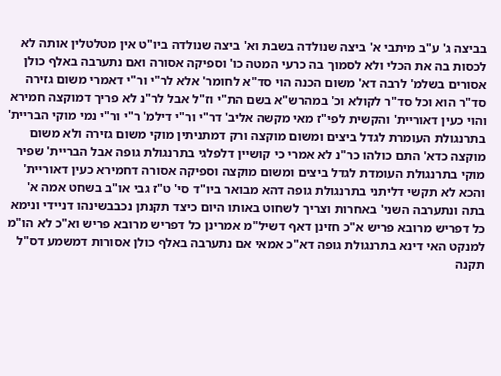בביצה ג' ע"ב מיתבי א' ביצה שנולדה בשבת וא' ביצה שנולדה ביו"ט אין מטלטלין אותה לא לכסות בה את הכלי ולא לסמוך בה כרעי המטה כו' וספיקה אסורה ואם נתערבה באלף כולן אסורים בשלמ' לרבה דא' משום הכנה הוי סד"א לחומר' אלא לר"י ור"י דאמרי משום גזירה סד"ר הוא וכל סד"ר לקולא וכ' במהרש"א בשם הת"י וז"ל אבל לר"נ לא פריך דמוקצה חמירא והוי כעין דאוריית' והקשית לפי"ז מאי מקשה אליב' דר"י ור"י דילמ' ר"י ור"י נמי מוקי הבריית' בתרנגולת העומרת לגדל ביצים ומשום מוקצה ורק דמתניתין מוקי משום גזירה ולא משום מוקצה כדא' התם כולהו כר"נ לא אמרי כי קושיין דלפלגי בתרנגולת גופה אבל הבריית' שפיר מוקי בתרנגולת העומדת לגדל ביצים ומשום מוקצה וספיקה אסורה דחמירא כעין דאוריית' והכא לא תקשי דליתני בתרנגולת גופה דהא מבואר ביו"ד סי' ט"ז גבי או"ב בשחט אמה א' בתה ונתערבה השני' באחרות וצריך לשחוט באותו היום כיצד תקנתן נכבבשינהו דניידי ונימא כל דפריש מרובא פריש א"כ חזינן דאף דשיל"מ אמרינן כל דפריש מרובא פריש וא"כ לא הו"מ למנקט האי דינא בתרנגולת גופה דא"כ אמאי אם נתערבה באלף כולן אסורות דמשמע דס"ל תקנה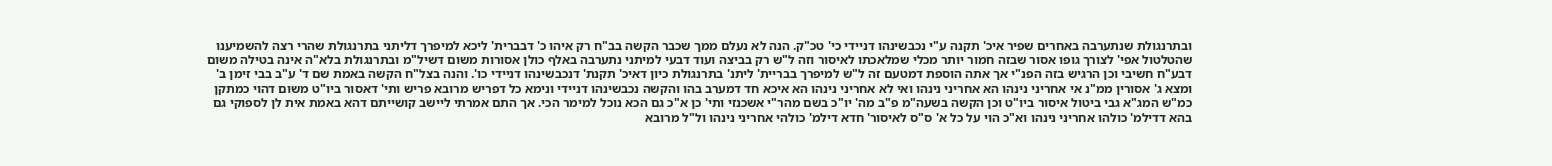ובתרנגולת שנתערבה באחרים שפיר איכ' תקנה ע"י נכבשינהו דניידי כי' טכ"ק. הנה לא נעלם ממך שכבר הקשה בב"ח רק איהו כ' דבברית' ליכא למיפרך דליתני בתרנגולת שהרי רצה להשמיענו שהטלטול אפי' לצורך גופו אסור שבזה חמור יותר מכלי שמלאכתו לאיסור וזה ל"ש רק בביצה ועוד דבעי למיתני נתערבה באלף כולן אסורות משום דשיל"מ ובתרנגולת בלא"ה אינה בטילה משום דבע"ח חשיבי וכן הרגיש בזה הפנ"י אך אתה הוספת דמטעם זה ל"ש למיפרך בבריית' ליתנ' בתרנגולת כיון דאיכ' תקנת' דנכבשינהו דניידי כו'. והנה בצל"ח הקשה באמת שם ד' ע"ב בבי זימן ב' ומצא ג' אסורין ממ"נ אי אחריני נינהו הא אחריני נינהו ואי לא אחריני נינהו הא איכא חד דמערב בהו והקשה נכבשינהו דניידי ונימא כל דפריש מרובא פריש ותי' דאסור ביו"ט משום דהוי כמתקן כמ"ש המג"א גבי ביטול איסור ביו"ט וכן הקשה בשעה"מ פ"ב מה' יו"כ בשם מהר"י אשכנזי ותי' כן א"כ גם הכא נוכל למימר הכי. אך התם אמרתי ליישב קושייתם דהא באמת אית לן לספוקי גם בהא דדילמ' כולהו אחריני נינהו וא"כ הוי על כל א' ס"ס לאיסור' חדא דילמ' כולהי אחריני נינהו ול"ל מרובא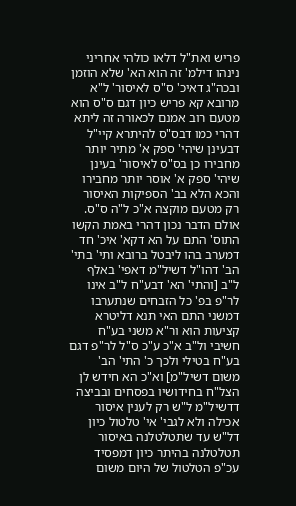פריש ואת"ל דלאו כולהי אחריני נינהו דילמ' זה הוא הא' שלא הוזמן ובכה"ג דאיכ' ס"ס לאיסור' ל"א מרובא קא פריש כיון דגם ס"ס הוא מטעם רוב אמנם לכאורה זה ליתא דהרי כמו דבס"ס להיתרא קיי"ל דבעינן שיהי' ספק א' מתיר יותר מחבירו כן בס"ס לאיסור' בעינן שיהי' ספק א' אוסר יותר מחבירו והכא הלא בב' הספיקות האיסור רק מטעם מוקצה א"כ ל"ה ס"ס. אולם הדבר נכון דהרי באמת הקשו התוס' התם על הא דקא' איכ' חד דמערב בהו ליבטל ברובא ותי' בתי' הב' דהו"ל דשיל"מ דאפי' באלף ל"ב [והתי' הא' דבע"ח ל"ב אינו לר"פ בפ' כל הזבחים שנתערבו דמשני התם האי תנא דליטרא קציעות הוא ור"א משני בע"ח חשיבי ול"ב א"כ ע"כ ס"ל לר"פ דגם בע"ח בטילי ולכך כ' התי' הב' משום דשיל"מ] וא"כ הא חידש לן הצל"ח בחידושיו בפסחים ובביצה דדשיל"מ ל"ש רק לענין איסור אכילה ולא לגבי' אי' טלטול כיון דל"ש עד שתטלטלנה באיסור תטלטלנה בהיתר כיון דמפסיד עכ"פ הטלטול של היום משום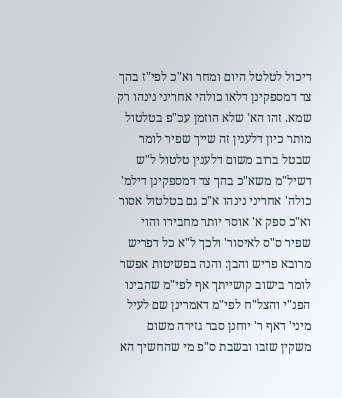דיכול לטלטל היום ומחר וא"כ לפי"ז בהך צד דמספקינן דלאו כולהי אחריני נינהו רק שמא. זהו הא' שלא הוזמן עכ"פ בטלטול מותר כיון דלענין זה שייך שפיר לומר שבטל ברוב משום דלענין טלטול ל"ש דשיל"מ משא"כ בהך צד דמספקינן דילמ' כולה' אחריני נינהו א"כ גם בטלטול אסור וא"כ ספק א' אוסר יותר מחבירו והוי שפיר ס"ס לאיסור' ולכך ל"א כל דפריש מרובא פריש והבן: והנה בפשיטות אפשר לומר בישוב קושייתך אף לפי"מ שהבינו הפנ"י והצל"ח לפי"מ דאמרינן שם לעיל מיני' דאף ר' יוחנן סבר גזירה משום משקין שזבו ובשבת ס"פ מי שהחשיך הא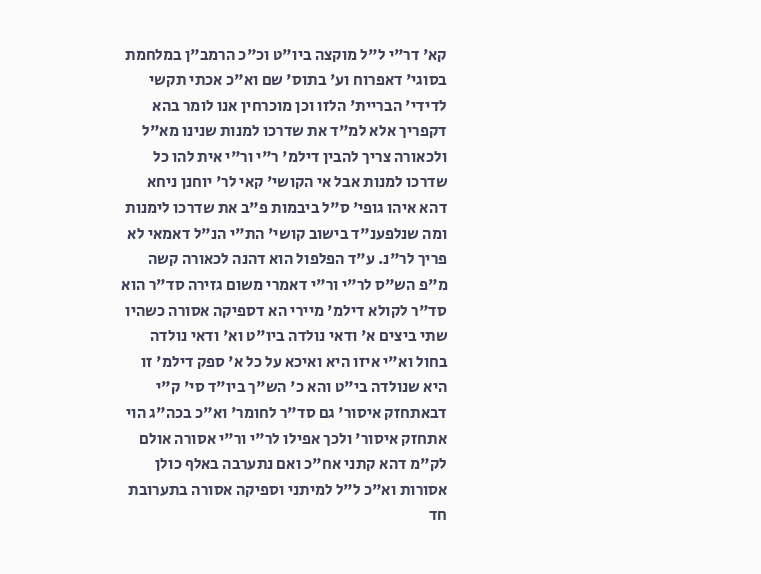קא' דר"י ל"ל מוקצה ביו"ט וכ"כ הרמב"ן במלחמת בסוגי' דאפרוח וע' בתוס' שם וא"כ אכתי תקשי לדידי' הבריית' הלזו וכן מוכרחין אנו לומר בהא דקפריך אלא למ"ד את שדרכו למנות שנינו מא"ל ולכאורה צריך להבין דילמ' ר"י ור"י אית להו כל שדרכו למנות אבל אי הקושי' קאי לר' יוחנן ניחא דהא איהו גופי' ס"ל ביבמות פ"ב את שדרכו לימנות ומה שנלפענ"ד בישוב קושי' הת"י הנ"ל דאמאי לא פריך לר"נ. ע"ד הפלפול הוא דהנה לכאורה קשה מ"פ הש"ס לר"י ור"י דאמרי משום גזירה סד"ר הוא סד"ר לקולא דילמ' מיירי הא דספיקה אסורה כשהיו שתי ביצים א' ודאי נולדה ביו"ט וא' ודאי נולדה בחול וא"י איזו היא ואיכא על כל א' ספק דילמ' זו היא שנולדה בי"ט והא כ' הש"ך ביו"ד סי' ק"י דבאתחזק איסור' גם סד"ר לחומר' וא"כ בכה"ג הוי אתחזק איסור' ולכך אפילו לר"י ור"י אסורה אולם לק"מ דהא קתני אח"כ ואם נתערבה באלף כולן אסורות וא"כ ל"ל למיתני וספיקה אסורה בתערובת חד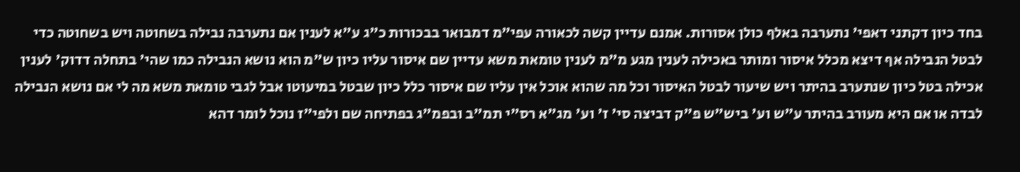בחד כיון דקתני דאפי' נתערבה באלף כולן אסורות. אמנם עדיין קשה לכאורה עפי"מ דמבואר בבכורות כ"ג ע"א לענין אם נתערבה נבילה בשחוטה ויש בשחוטה כדי לבטל הנבילה אף דיצא מכלל איסור ומותר באכילה לענין מגע מ"מ לענין טומאת משא עדיין שם איסור עליו כיון ש"מ הוא נושא הנבילה כמו שהי' בתחלה דדוק' לענין אכילה בטל כיון שנתערב בהיתר ויש שיעור לבטל האיסור וכל מה שהוא אוכל אין עליו שם איסור כלל כיון שבטל במיעוטו אבל לגבי טומאת משא מה לי אם נושא הנבילה לבדה או אם היא מעורב בהיתר ע"ש וע' ביש"ש פ"ק דביצה סי' ז' וע' מג"א רס"י תמ"ב ובפמ"ג בפתיחה שם ולפי"ז נוכל לומר דהא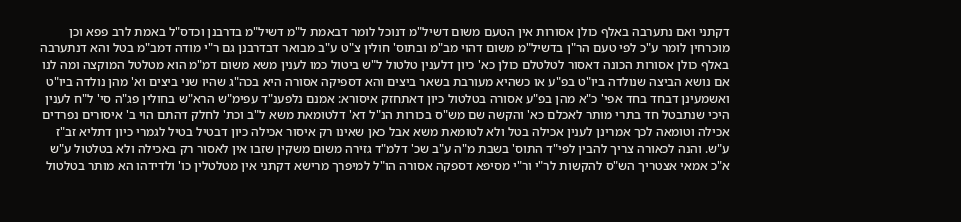דקתני ואם נתערבה באלף כולן אסורות אין הטעם משום דשיל"מ דנוכל לומר דבאמת ל"מ דשיל"מ בדרבנן וכדס"ל באמת לרב פפא וכן מוכרחין לומר ע"כ לפי טעם הר"ן בדשיל"מ משום דהוי מב"מ ובתוס' חולין צ"ט ע"ב מבואר דבדרבנן גם ר"י מודה דמב"מ בטל והא דנתערבה באלף כולן אסורות הכונה דאסור לטלטלם כולן כא' כיון דלענין טלטול ל"ש ביטול כמו לענין משא משום דמ"מ הוא מטלטל המוקצה ומה לנו אם נושא הביצה שנולדה ביו"ט בפ"ע או כשהיא מעורבת בשאר ביצים והא דספיקה אסורה היא בכה"ג שהיו שני ביצים וא' מהן נולדה ביו"ט ואשמעינן דבחד בחד אפי' כ"א מהן בפ"ע אסורה בטלטול כיון דאתחזק איסורא: אמנם נלפענ"ד עפימ"ש הרא"ש בחולין פג"ה סי' ל"ח לענין היכי שנתבטל חד בתרי מותר לאכלם כא' והקשה שם מש"ס בכורות הנ"ל דא' דלטומאת משא ל"ב וכת' לחלק דהתם הוי ב' איסורים נפרדים אכילה וטומאה לכך אמרינן לענין אכילה בטל ולא לטומאת משא אבל כאן שאינו רק איסור אכילה כיון דבטיל בטיל לגמרי כיון דתליא זב"ז ע"ש. והנה לכאורה צריך להבין לפי"ד התוס' בשבת מ"ה ע"ב שכ' דלמ"ד גזירה משום משקין שזבו אין לאסור רק באכילה ולא בטלטול ע"ש א"כ אמאי אצטריך הש"ס להקשות לר"י ור"י מסיפא דספקה אסורה הו"ל למיפרך מרישא דקתני אין מטלטלין כו' ולדידהו הא מותר בטלטול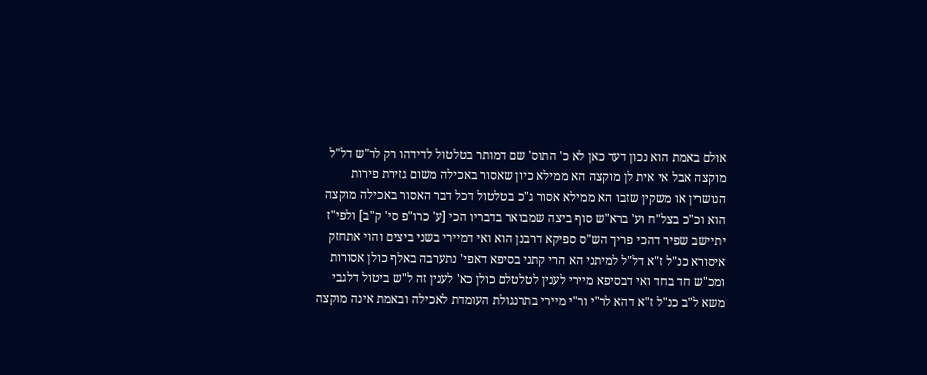אולם באמת הוא נכון דעד כאן לא כ' התוס' שם דמותר בטלטול לדידהו רק לר"ש דל"ל מוקצה אבל אי אית לן מוקצה הא ממילא כיון שאסור באכילה משום גזירת פירות הנושרין או משקין שזבו הא ממילא אסור ג"כ בטלטול דכל דבר האסור באכילה מוקצה הוא וכ"כ בצל"ח וע' ברא"ש סוף ביצה שמבואר בדבריו הכי [ע' כרו"פ סי' ק"ב] ולפי"ז יתיישב שפיר דהכי פריך הש"ס ספיקא דרבנן הוא ואי דמיירי בשני ביצים והוי אתחזק איסורא כנ"ל ז"א דל"ל למיתני הא הרי קתני בסיפא דאפי' נתערבה באלף כולן אסורות ומכ"ש חד בחד ואי דבסיפא מיירי לענין לטלטלם כולן כא' לענין זה ל"ש ביטול דלגבי משא ל"ב כנ"ל ז"א דהא לר"י ור"י מיירי בתרנגולת העומדת לאכילה ובאמת אינה מוקצה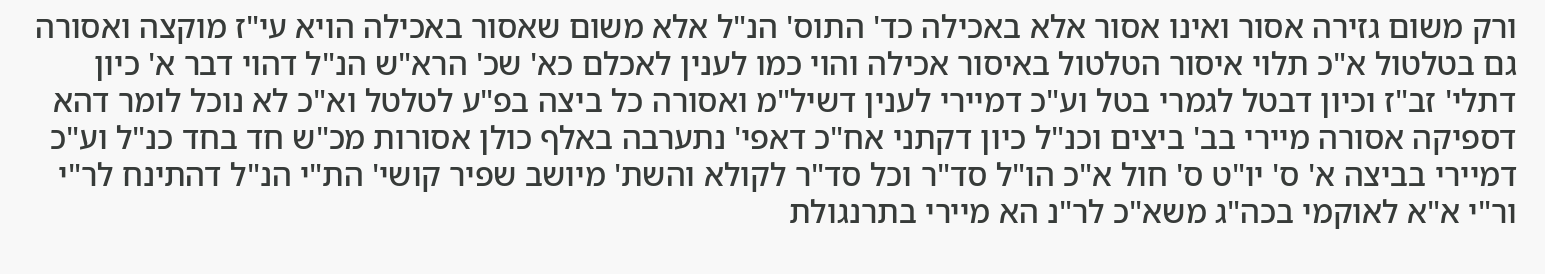ורק משום גזירה אסור ואינו אסור אלא באכילה כד' התוס' הנ"ל אלא משום שאסור באכילה הויא עי"ז מוקצה ואסורה גם בטלטול א"כ תלוי איסור הטלטול באיסור אכילה והוי כמו לענין לאכלם כא' שכ' הרא"ש הנ"ל דהוי דבר א' כיון דתלי' זב"ז וכיון דבטל לגמרי בטל וע"כ דמיירי לענין דשיל"מ ואסורה כל ביצה בפ"ע לטלטל וא"כ לא נוכל לומר דהא דספיקה אסורה מיירי בב' ביצים וכנ"ל כיון דקתני אח"כ דאפי' נתערבה באלף כולן אסורות מכ"ש חד בחד כנ"ל וע"כ דמיירי בביצה א' ס' יו"ט ס' חול א"כ הו"ל סד"ר וכל סד"ר לקולא והשת' מיושב שפיר קושי' הת"י הנ"ל דהתינח לר"י ור"י א"א לאוקמי בכה"ג משא"כ לר"נ הא מיירי בתרנגולת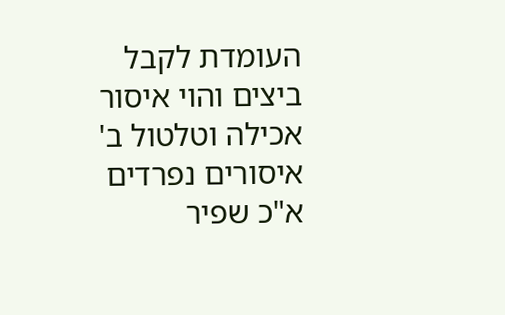העומדת לקבל ביצים והוי איסור אכילה וטלטול ב' איסורים נפרדים א"כ שפיר